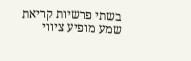בשתי פרשיות קריאת שמע מופיע ציווי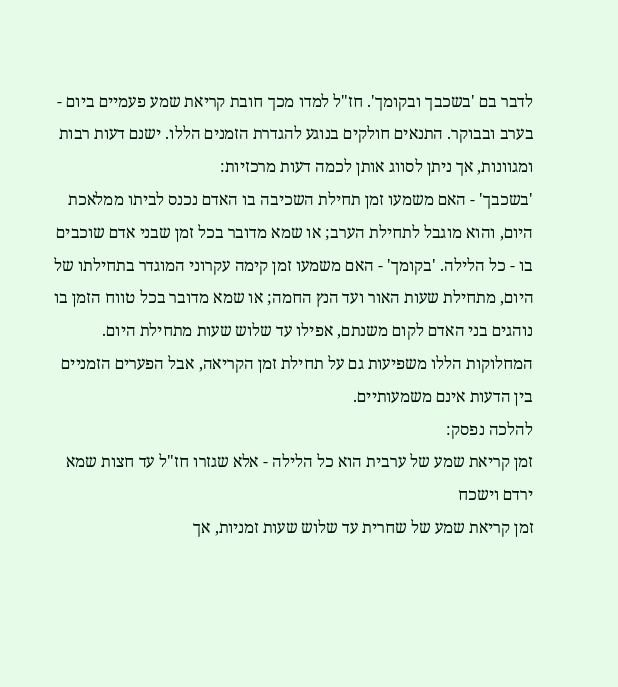לדבר בם 'בשכבך ובקומך'. חז"ל למדו מכך חובת קריאת שמע פעמיים ביום - בערב ובבוקר. התנאים חולקים בנוגע להגדרת הזמנים הללו. ישנם דעות רבות ומגוונות, אך ניתן לסווג אותן לכמה דעות מרכזיות:
'בשכבך' - האם משמעו זמן תחילת השכיבה בו האדם נכנס לביתו ממלאכת היום, והוא מוגבל לתחילת הערב; או שמא מדובר בכל זמן שבני אדם שוכבים בו - כל הלילה. 'בקומך' - האם משמעו זמן קימה עקרוני המוגדר בתחילתו של היום, מתחילת שעות האור ועד הנץ החמה; או שמא מדובר בכל טווח הזמן בו נוהגים בני האדם לקום משנתם, אפילו עד שלוש שעות מתחילת היום.
המחלוקות הללו משפיעות גם על תחילת זמן הקריאה, אבל הפערים הזמניים בין הדעות אינם משמעותיים.
להלכה נפסק:
זמן קריאת שמע של ערבית הוא כל הלילה - אלא שגזרו חז"ל עד חצות שמא ירדם וישכח
זמן קריאת שמע של שחרית עד שלוש שעות זמניות, אך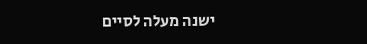ישנה מעלה לסיים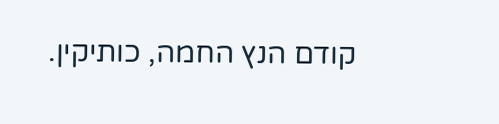קודם הנץ החמה, כותיקין.